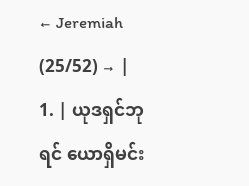← Jeremiah (25/52) → |
1. | ယုဒရှင်ဘုရင် ယောရှိမင်း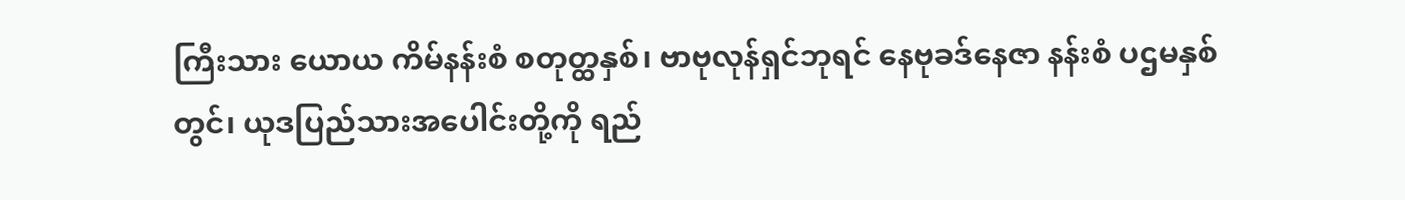ကြီးသား ယောယ ကိမ်နန်းစံ စတုတ္ထနှစ်၊ ဗာဗုလုန်ရှင်ဘုရင် နေဗုခဒ်နေဇာ နန်းစံ ပဌမနှစ်တွင်၊ ယုဒပြည်သားအပေါင်းတို့ကို ရည်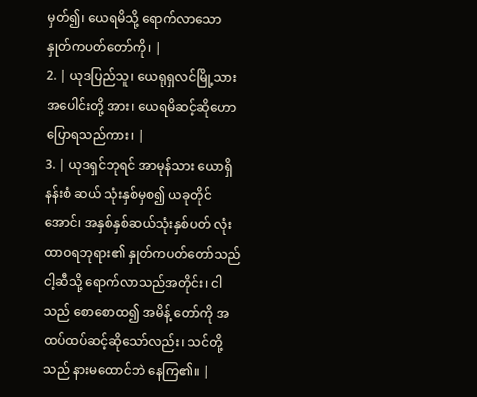မှတ်၍၊ ယေရမိသို့ ရောက်လာသော နှုတ်ကပတ်တော်ကို၊ |
2. | ယုဒပြည်သူ၊ ယေရုရှလင်မြို့သားအပေါင်းတို့ အား၊ ယေရမိဆင့်ဆိုဟောပြောရသည်ကား၊ |
3. | ယုဒရှင်ဘုရင် အာမုန်သား ယောရှိနန်းစံ ဆယ် သုံးနှစ်မှစ၍ ယခုတိုင်အောင်၊ အနှစ်နှစ်ဆယ်သုံးနှစ်ပတ် လုံး ထာဝရဘုရား၏ နှုတ်ကပတ်တော်သည် ငါ့ဆီသို့ ရောက်လာသည်အတိုင်း၊ ငါသည် စောစောထ၍ အမိန့် တော်ကို အထပ်ထပ်ဆင့်ဆိုသော်လည်း၊ သင်တို့သည် နားမထောင်ဘဲ နေကြ၏။ |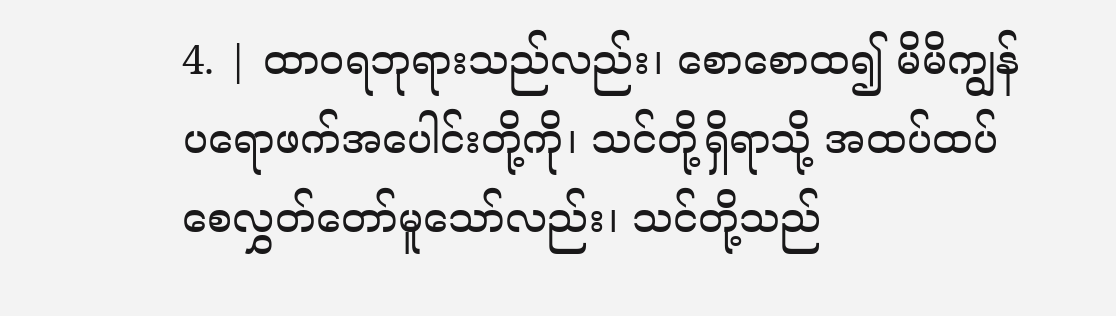4. | ထာဝရဘုရားသည်လည်း၊ စောစောထ၍ မိမိကျွန် ပရောဖက်အပေါင်းတို့ကို၊ သင်တို့ရှိရာသို့ အထပ်ထပ်စေလွှတ်တော်မူသော်လည်း၊ သင်တို့သည်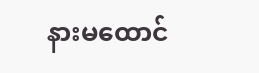နားမထောင်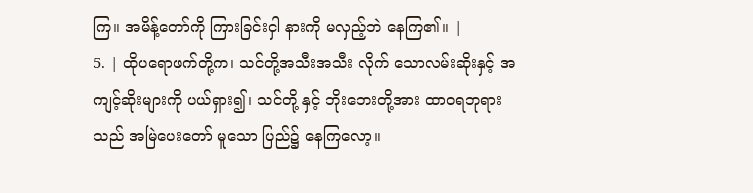ကြ။ အမိန့်တော်ကို ကြားခြင်းငှါ နားကို မလှည့်ဘဲ နေကြ၏။ |
5. | ထိုပရောဖက်တို့က၊ သင်တို့အသီးအသီး လိုက် သောလမ်းဆိုးနှင့် အကျင့်ဆိုးများကို ပယ်ရှား၍၊ သင်တို့ နှင့် ဘိုးဘေးတို့အား ထာဝရဘုရားသည် အမြဲပေးတော် မူသော ပြည်၌ နေကြလော့။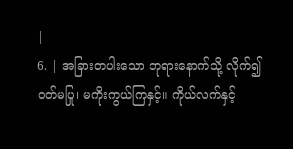|
6. | အခြားတပါးသော ဘုရားနောက်သို့ လိုက်၍ ဝတ်မပြု၊ မကိုးကွယ်ကြနှင့်။ ကိုယ်လက်နှင့်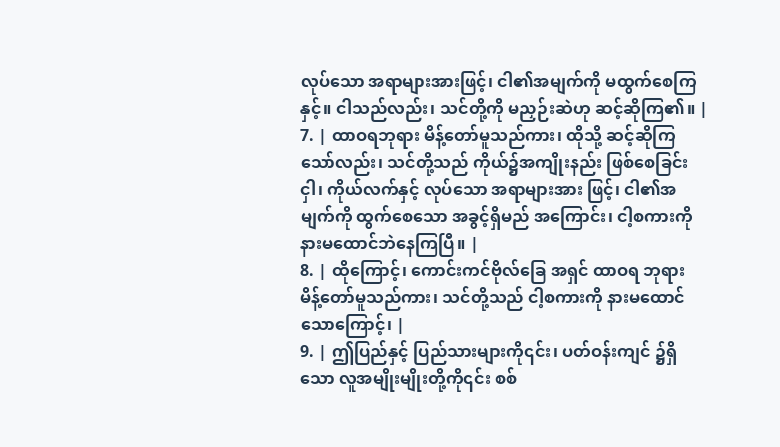လုပ်သော အရာများအားဖြင့်၊ ငါ၏အမျက်ကို မထွက်စေကြနှင့်။ ငါသည်လည်း၊ သင်တို့ကို မညှဉ်းဆဲဟု ဆင့်ဆိုကြ၏။ |
7. | ထာဝရဘုရား မိန့်တော်မူသည်ကား၊ ထိုသို့ ဆင့်ဆိုကြသော်လည်း၊ သင်တို့သည် ကိုယ်၌အကျိုးနည်း ဖြစ်စေခြင်းငှါ၊ ကိုယ်လက်နှင့် လုပ်သော အရာများအား ဖြင့်၊ ငါ၏အမျက်ကို ထွက်စေသော အခွင့်ရှိမည် အကြောင်း၊ ငါ့စကားကို နားမထောင်ဘဲနေကြပြီ။ |
8. | ထိုကြောင့်၊ ကောင်းကင်ဗိုလ်ခြေ အရှင် ထာဝရ ဘုရား မိန့်တော်မူသည်ကား၊ သင်တို့သည် ငါ့စကားကို နားမထောင်သောကြောင့်၊ |
9. | ဤပြည်နှင့် ပြည်သားများကို၎င်း၊ ပတ်ဝန်းကျင် ၌ရှိသော လူအမျိုးမျိုးတို့ကို၎င်း စစ်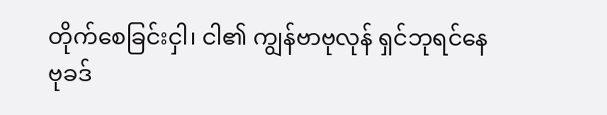တိုက်စေခြင်းငှါ၊ ငါ၏ ကျွန်ဗာဗုလုန် ရှင်ဘုရင်နေဗုခဒ်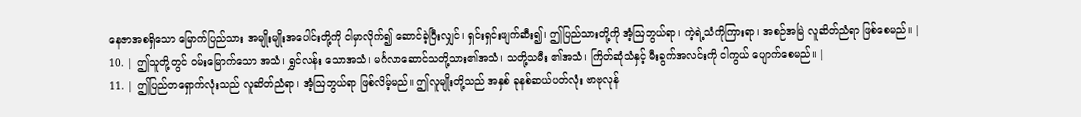နေဇာအစရှိသော မြောက်ပြည်သား အမျိုးမျိုးအပေါင်းတို့ကို ငါမှာလိုက်၍ ဆောင်ခဲ့ပြီးလျှင်၊ ရှင်းရှင်းဖျက်ဆီး၍၊ ဤပြည်သားတို့ကို အံ့ဩဘွယ်ရာ၊ ကဲ့ရဲ့သံကိုကြားရာ၊ အစဉ်အမြဲ လူဆိတ်ညံရာ ဖြစ်စေမည်။ |
10. | ဤသူတို့တွင် ဝမ်းမြောက်သော အသံ၊ ရွှင်လန်း သောအသံ၊ မင်္ဂလာဆောင်သတို့သား၏အသံ၊ သတို့သမီး ၏အသံ၊ ကြိတ်ဆုံသံနှင့် မီးခွက်အလင်းကို ငါကွယ် ပျောက်စေမည်။ |
11. | ဤပြည်တရှောက်လုံးသည် လူဆိတ်ညံရာ၊ အံ့ဩဘွယ်ရာ ဖြစ်လိမ့်မည်။ ဤလူမျိုးတို့သည် အနှစ် ခုနစ်ဆယ်ပတ်လုံး ဗာဗုလုန်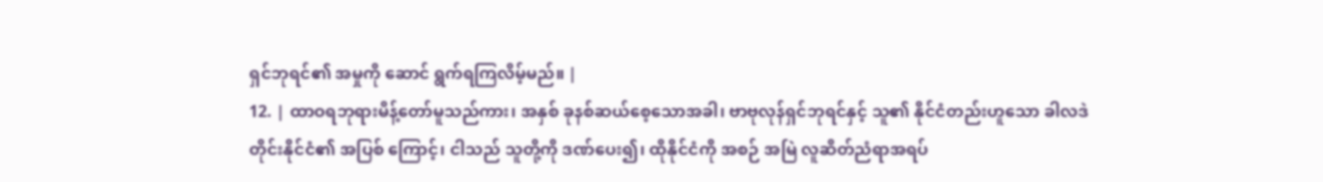ရှင်ဘုရင်၏ အမှုကို ဆောင် ရွက်ရကြလိမ့်မည်။ |
12. | ထာဝရဘုရားမိန့်တော်မူသည်ကား၊ အနှစ် ခုနစ်ဆယ်စေ့သောအခါ၊ ဗာဗုလုန်ရှင်ဘုရင်နှင့် သူ၏ နိုင်ငံတည်းဟူသော ခါလဒဲတိုင်းနိုင်ငံ၏ အပြစ် ကြောင့်၊ ငါသည် သူတို့ကို ဒဏ်ပေး၍၊ ထိုနိုင်ငံကို အစဉ် အမြဲ လူဆိတ်ညံရာအရပ်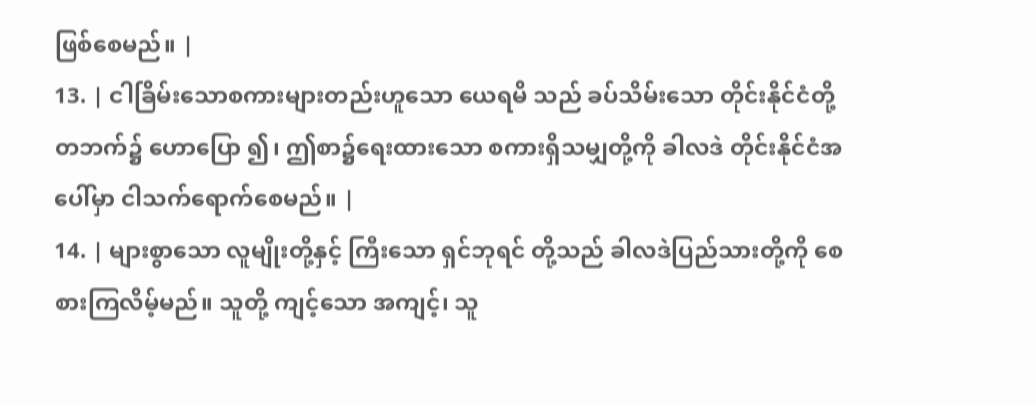ဖြစ်စေမည်။ |
13. | ငါခြိမ်းသောစကားများတည်းဟူသော ယေရမိ သည် ခပ်သိမ်းသော တိုင်းနိုင်ငံတို့တဘက်၌ ဟောပြော ၍၊ ဤစာ၌ရေးထားသော စကားရှိသမျှတို့ကို ခါလဒဲ တိုင်းနိုင်ငံအပေါ်မှာ ငါသက်ရောက်စေမည်။ |
14. | များစွာသော လူမျိုးတို့နှင့် ကြီးသော ရှင်ဘုရင် တို့သည် ခါလဒဲပြည်သားတို့ကို စေစားကြလိမ့်မည်။ သူတို့ ကျင့်သော အကျင့်၊ သူ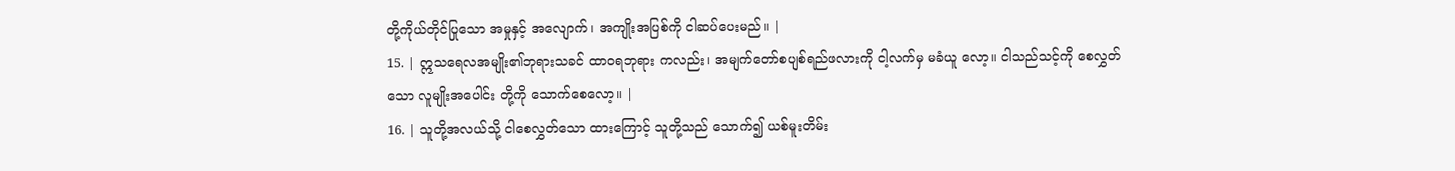တို့ကိုယ်တိုင်ပြုသော အမှုနှင့် အလျောက်၊ အကျိုးအပြစ်ကို ငါဆပ်ပေးမည်။ |
15. | ဣသရေလအမျိုး၏ဘုရားသခင် ထာဝရဘုရား ကလည်း၊ အမျက်တော်စပျစ်ရည်ဖလားကို ငါ့လက်မှ မခံယူ လော့။ ငါသည်သင့်ကို စေလွှတ်သော လူမျိုးအပေါင်း တို့ကို သောက်စေလော့။ |
16. | သူတို့အလယ်သို့ ငါစေလွှတ်သော ထားကြောင့် သူတို့သည် သောက်၍ ယစ်မူးတိမ်း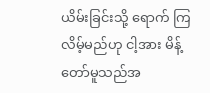ယိမ်းခြင်းသို့ ရောက် ကြလိမ့်မည်ဟု ငါ့အား မိန့်တော်မူသည်အ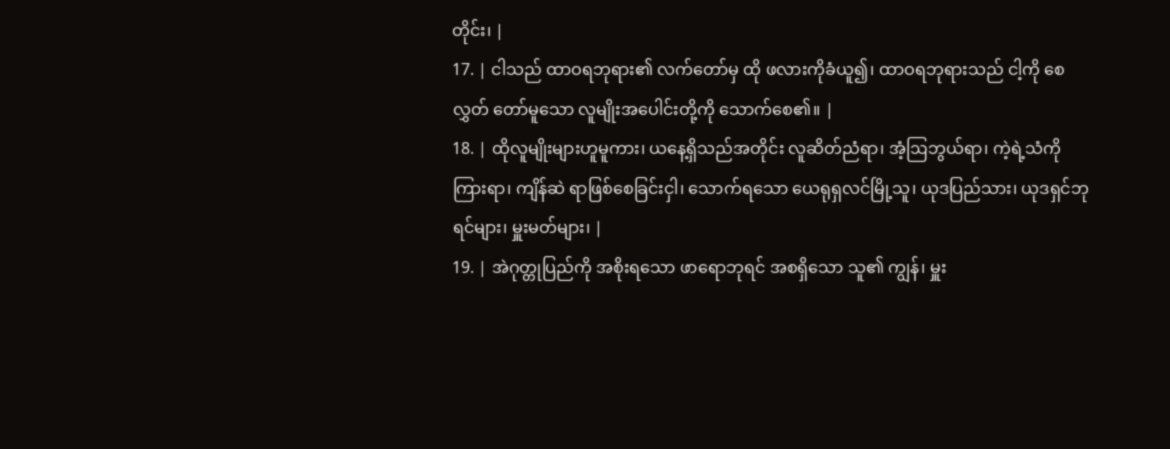တိုင်း၊ |
17. | ငါသည် ထာဝရဘုရား၏ လက်တော်မှ ထို ဖလားကိုခံယူ၍၊ ထာဝရဘုရားသည် ငါ့ကို စေလွှတ် တော်မူသော လူမျိုးအပေါင်းတို့ကို သောက်စေ၏။ |
18. | ထိုလူမျိုးများဟူမူကား၊ ယနေ့ရှိသည်အတိုင်း လူဆိတ်ညံရာ၊ အံ့ဩဘွယ်ရာ၊ ကဲ့ရဲ့သံကိုကြားရာ၊ ကျိန်ဆဲ ရာဖြစ်စေခြင်းငှါ၊ သောက်ရသော ယေရုရှလင်မြို့သူ၊ ယုဒပြည်သား၊ ယုဒရှင်ဘုရင်များ၊ မှူးမတ်များ၊ |
19. | အဲဂုတ္တုပြည်ကို အစိုးရသော ဖာရောဘုရင် အစရှိသော သူ၏ ကျွန်၊ မှူး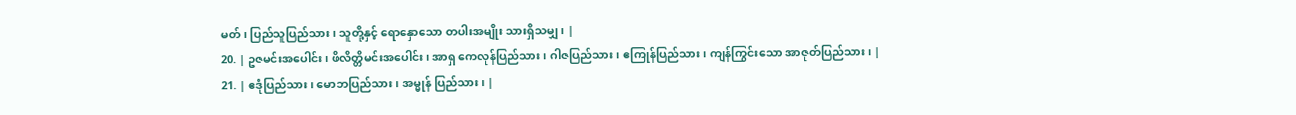မတ်၊ ပြည်သူပြည်သား၊ သူတို့နှင့် ရောနှောသော တပါးအမျိုး သားရှိသမျှ၊ |
20. | ဥဇမင်းအပေါင်း၊ ဖိလိတ္တိမင်းအပေါင်း၊ အာရှ ကေလုန်ပြည်သား၊ ဂါဇပြည်သား၊ ဧကြုန်ပြည်သား၊ ကျန်ကြွင်းသော အာဇုတ်ပြည်သား၊ |
21. | ဧဒုံပြည်သား၊ မောဘပြည်သား၊ အမ္မုန် ပြည်သား၊ |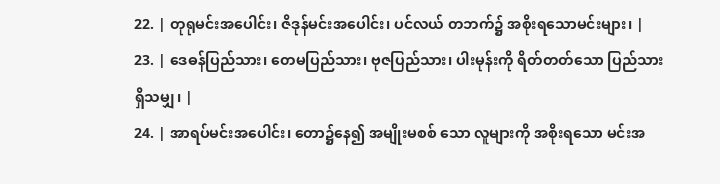22. | တုရုမင်းအပေါင်း၊ ဇိဒုန်မင်းအပေါင်း၊ ပင်လယ် တဘက်၌ အစိုးရသောမင်းများ၊ |
23. | ဒေဓန်ပြည်သား၊ တေမပြည်သား၊ ဗုဇပြည်သား၊ ပါးမုန်းကို ရိတ်တတ်သော ပြည်သားရှိသမျှ၊ |
24. | အာရပ်မင်းအပေါင်း၊ တော၌နေ၍ အမျိုးမစစ် သော လူများကို အစိုးရသော မင်းအ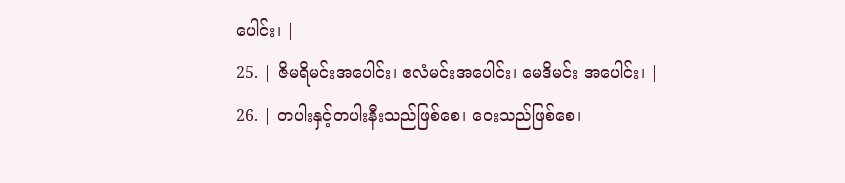ပေါင်း၊ |
25. | ဇိမရိမင်းအပေါင်း၊ ဧလံမင်းအပေါင်း၊ မေဒိမင်း အပေါင်း၊ |
26. | တပါးနှင့်တပါးနီးသည်ဖြစ်စေ၊ ဝေးသည်ဖြစ်စေ၊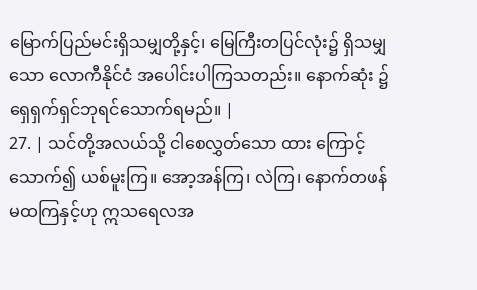မြောက်ပြည်မင်းရှိသမျှတို့နှင့်၊ မြေကြီးတပြင်လုံး၌ ရှိသမျှ သော လောကီနိုင်ငံ အပေါင်းပါကြသတည်း။ နောက်ဆုံး ၌ ရှေရှက်ရှင်ဘုရင်သောက်ရမည်။ |
27. | သင်တို့အလယ်သို့ ငါစေလွှတ်သော ထား ကြောင့် သောက်၍ ယစ်မူးကြ။ အော့အန်ကြ၊ လဲကြ၊ နောက်တဖန် မထကြနှင့်ဟု ဣသရေလအ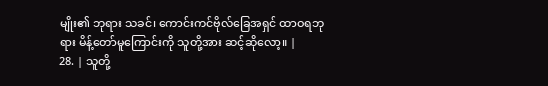မျိုး၏ ဘုရား သခင်၊ ကောင်းကင်ဗိုလ်ခြေအရှင် ထာဝရဘုရား မိန့်တော်မူကြောင်းကို သူတို့အား ဆင့်ဆိုလော့။ |
28. | သူတို့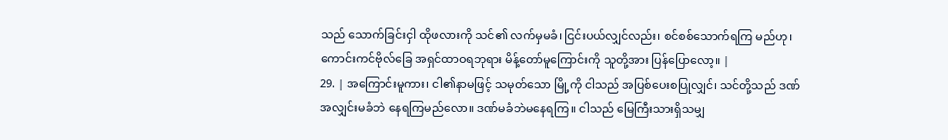သည် သောက်ခြင်းငှါ ထိုဖလားကို သင်၏ လက်မှမခံ၊ ငြင်းပယ်လျှင်လည်း၊ စင်စစ်သောက်ရကြ မည်ဟု၊ ကောင်းကင်ဗိုလ်ခြေ အရှင်ထာဝရဘုရား မိန့်တော်မူကြောင်းကို သူတို့အား ပြန်ပြောလော့။ |
29. | အကြောင်းမူကား၊ ငါ၏နာမဖြင့် သမုတ်သော မြို့ကို ငါသည် အပြစ်ပေးစပြုလျှင်၊ သင်တို့သည် ဒဏ် အလျှင်းမခံဘဲ နေရကြမည်လော။ ဒဏ်မခံဘဲမနေရကြ။ ငါသည် မြေကြီးသားရှိသမျှ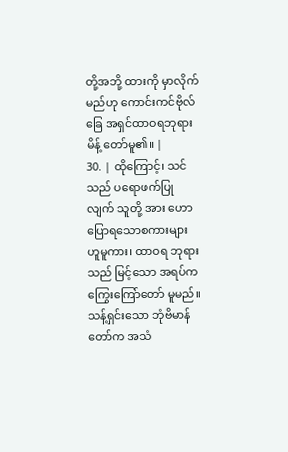တို့အဘို့ ထားကို မှာလိုက် မည်ဟု ကောင်းကင်ဗိုလ်ခြေ အရှင်ထာဝရဘုရား မိန့် တော်မူ၏။ |
30. | ထိုကြောင့်၊ သင်သည် ပရောဖက်ပြုလျက် သူတို့ အား ဟောပြောရသောစကားများဟူမူကား၊ ထာဝရ ဘုရားသည် မြင့်သော အရပ်က ကြွေးကြော်တော် မူမည်။ သန့်ရှင်းသော ဘုံဗိမာန်တော်က အသံ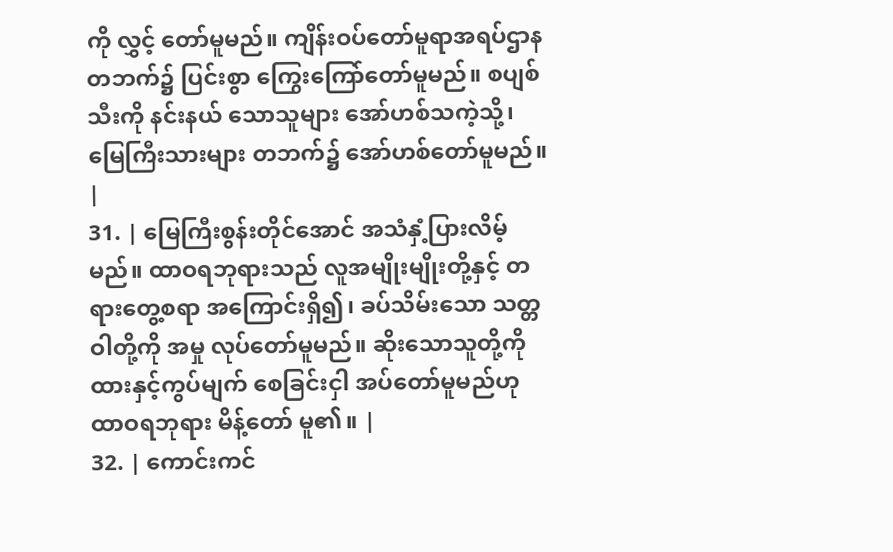ကို လွှင့် တော်မူမည်။ ကျိန်းဝပ်တော်မူရာအရပ်ဌာန တဘက်၌ ပြင်းစွာ ကြွေးကြော်တော်မူမည်။ စပျစ်သီးကို နင်းနယ် သောသူများ အော်ဟစ်သကဲ့သို့၊ မြေကြီးသားများ တဘက်၌ အော်ဟစ်တော်မူမည်။ |
31. | မြေကြီးစွန်းတိုင်အောင် အသံနှံ့ပြားလိမ့်မည်။ ထာဝရဘုရားသည် လူအမျိုးမျိုးတို့နှင့် တရားတွေ့စရာ အကြောင်းရှိ၍၊ ခပ်သိမ်းသော သတ္တဝါတို့ကို အမှု လုပ်တော်မူမည်။ ဆိုးသောသူတို့ကို ထားနှင့်ကွပ်မျက် စေခြင်းငှါ အပ်တော်မူမည်ဟု ထာဝရဘုရား မိန့်တော် မူ၏။ |
32. | ကောင်းကင်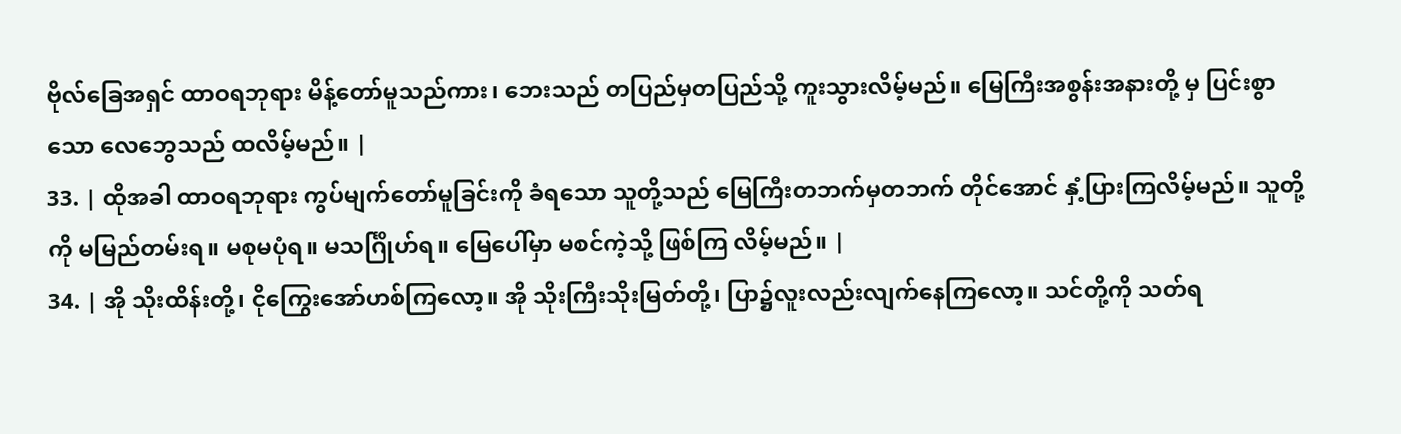ဗိုလ်ခြေအရှင် ထာဝရဘုရား မိန့်တော်မူသည်ကား၊ ဘေးသည် တပြည်မှတပြည်သို့ ကူးသွားလိမ့်မည်။ မြေကြီးအစွန်းအနားတို့ မှ ပြင်းစွာသော လေဘွေသည် ထလိမ့်မည်။ |
33. | ထိုအခါ ထာဝရဘုရား ကွပ်မျက်တော်မူခြင်းကို ခံရသော သူတို့သည် မြေကြီးတဘက်မှတဘက် တိုင်အောင် နှံ့ပြားကြလိမ့်မည်။ သူတို့ကို မမြည်တမ်းရ။ မစုမပုံရ။ မသင်္ဂြိုဟ်ရ။ မြေပေါ်မှာ မစင်ကဲ့သို့ ဖြစ်ကြ လိမ့်မည်။ |
34. | အို သိုးထိန်းတို့၊ ငိုကြွေးအော်ဟစ်ကြလော့။ အို သိုးကြီးသိုးမြတ်တို့၊ ပြာ၌လူးလည်းလျက်နေကြလော့။ သင်တို့ကို သတ်ရ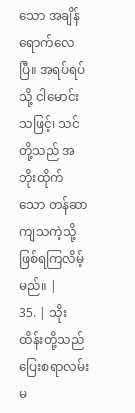သော အချိန်ရောက်လေပြီ။ အရပ်ရပ် သို့ ငါမောင်းသဖြင့်၊ သင်တို့သည် အဘိုးထိုက်သော တန်ဆာကျသကဲ့သို့ ဖြစ်ရကြလိမ့်မည်။ |
35. | သိုးထိန်းတို့သည် ပြေးစရာလမ်းမ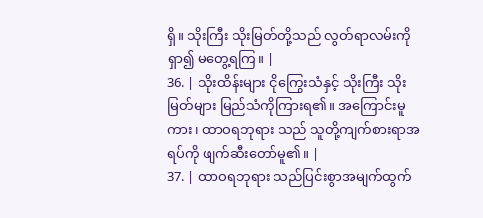ရှိ။ သိုးကြီး သိုးမြတ်တို့သည် လွတ်ရာလမ်းကို ရှာ၍ မတွေ့ရကြ။ |
36. | သိုးထိန်းများ ငိုကြွေးသံနှင့် သိုးကြီး သိုးမြတ်များ မြည်သံကိုကြားရ၏။ အကြောင်းမူကား၊ ထာဝရဘုရား သည် သူတို့ကျက်စားရာအရပ်ကို ဖျက်ဆီးတော်မူ၏။ |
37. | ထာဝရဘုရား သည်ပြင်းစွာအမျက်ထွက်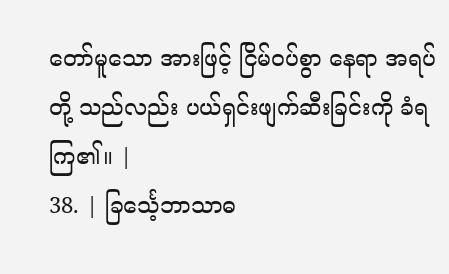တော်မူသော အားဖြင့် ငြိမ်ဝပ်စွာ နေရာ အရပ်တို့ သည်လည်း ပယ်ရှင်းဖျက်ဆီးခြင်းကို ခံရကြ၏။ |
38. | ခြင်္သေ့ဘာသာဓ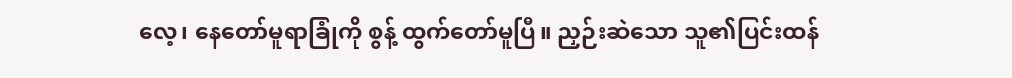လေ့၊ နေတော်မူရာခြုံကို စွန့် ထွက်တော်မူပြီ။ ညှဉ်းဆဲသော သူ၏ပြင်းထန်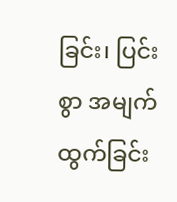ခြင်း၊ ပြင်း စွာ အမျက်ထွက်ခြင်း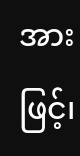အားဖြင့်၊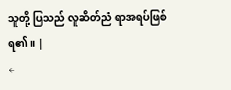သူတို့ ပြသည် လူဆိတ်ညံ ရာအရပ်ဖြစ်ရ၏။ |
←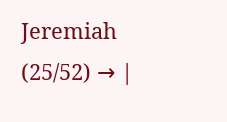Jeremiah (25/52) → |